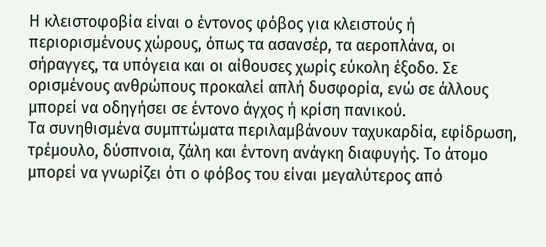Η κλειστοφοβία είναι ο έντονος φόβος για κλειστούς ή περιορισμένους χώρους, όπως τα ασανσέρ, τα αεροπλάνα, οι σήραγγες, τα υπόγεια και οι αίθουσες χωρίς εύκολη έξοδο. Σε ορισμένους ανθρώπους προκαλεί απλή δυσφορία, ενώ σε άλλους μπορεί να οδηγήσει σε έντονο άγχος ή κρίση πανικού.
Τα συνηθισμένα συμπτώματα περιλαμβάνουν ταχυκαρδία, εφίδρωση, τρέμουλο, δύσπνοια, ζάλη και έντονη ανάγκη διαφυγής. Το άτομο μπορεί να γνωρίζει ότι ο φόβος του είναι μεγαλύτερος από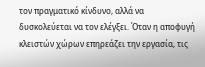τον πραγματικό κίνδυνο, αλλά να δυσκολεύεται να τον ελέγξει. Όταν η αποφυγή κλειστών χώρων επηρεάζει την εργασία, τις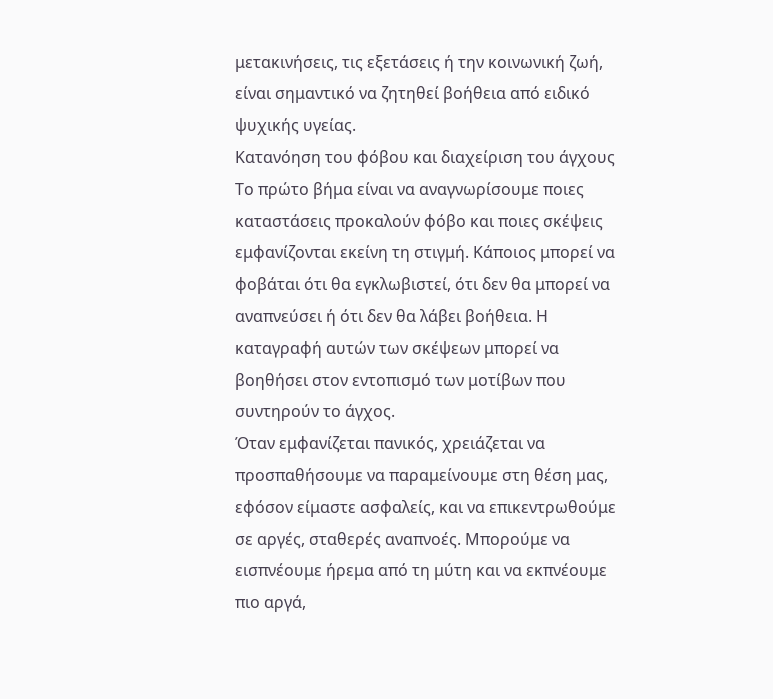μετακινήσεις, τις εξετάσεις ή την κοινωνική ζωή, είναι σημαντικό να ζητηθεί βοήθεια από ειδικό ψυχικής υγείας.
Κατανόηση του φόβου και διαχείριση του άγχους
Το πρώτο βήμα είναι να αναγνωρίσουμε ποιες καταστάσεις προκαλούν φόβο και ποιες σκέψεις εμφανίζονται εκείνη τη στιγμή. Κάποιος μπορεί να φοβάται ότι θα εγκλωβιστεί, ότι δεν θα μπορεί να αναπνεύσει ή ότι δεν θα λάβει βοήθεια. Η καταγραφή αυτών των σκέψεων μπορεί να βοηθήσει στον εντοπισμό των μοτίβων που συντηρούν το άγχος.
Όταν εμφανίζεται πανικός, χρειάζεται να προσπαθήσουμε να παραμείνουμε στη θέση μας, εφόσον είμαστε ασφαλείς, και να επικεντρωθούμε σε αργές, σταθερές αναπνοές. Μπορούμε να εισπνέουμε ήρεμα από τη μύτη και να εκπνέουμε πιο αργά,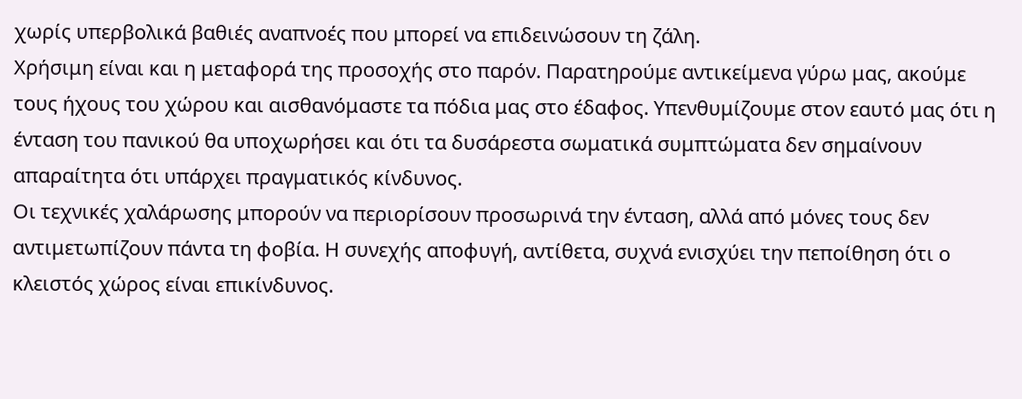χωρίς υπερβολικά βαθιές αναπνοές που μπορεί να επιδεινώσουν τη ζάλη.
Χρήσιμη είναι και η μεταφορά της προσοχής στο παρόν. Παρατηρούμε αντικείμενα γύρω μας, ακούμε τους ήχους του χώρου και αισθανόμαστε τα πόδια μας στο έδαφος. Υπενθυμίζουμε στον εαυτό μας ότι η ένταση του πανικού θα υποχωρήσει και ότι τα δυσάρεστα σωματικά συμπτώματα δεν σημαίνουν απαραίτητα ότι υπάρχει πραγματικός κίνδυνος.
Οι τεχνικές χαλάρωσης μπορούν να περιορίσουν προσωρινά την ένταση, αλλά από μόνες τους δεν αντιμετωπίζουν πάντα τη φοβία. Η συνεχής αποφυγή, αντίθετα, συχνά ενισχύει την πεποίθηση ότι ο κλειστός χώρος είναι επικίνδυνος.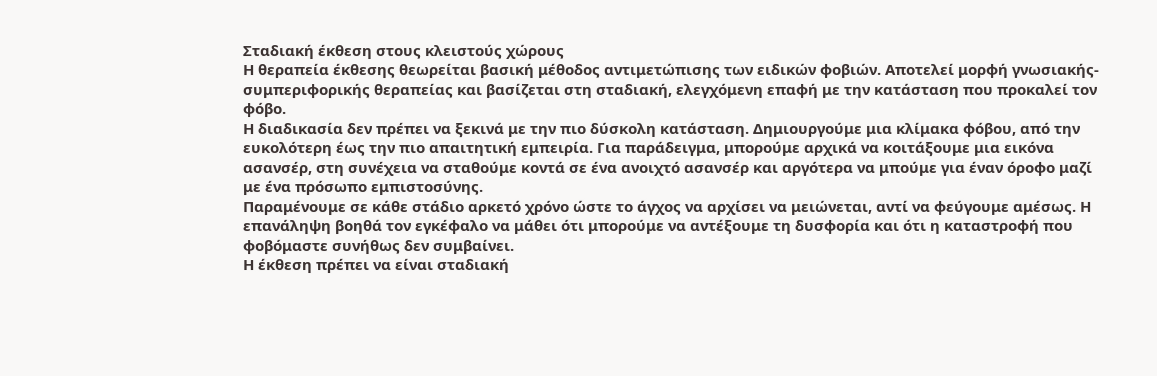Σταδιακή έκθεση στους κλειστούς χώρους
Η θεραπεία έκθεσης θεωρείται βασική μέθοδος αντιμετώπισης των ειδικών φοβιών. Αποτελεί μορφή γνωσιακής-συμπεριφορικής θεραπείας και βασίζεται στη σταδιακή, ελεγχόμενη επαφή με την κατάσταση που προκαλεί τον φόβο.
Η διαδικασία δεν πρέπει να ξεκινά με την πιο δύσκολη κατάσταση. Δημιουργούμε μια κλίμακα φόβου, από την ευκολότερη έως την πιο απαιτητική εμπειρία. Για παράδειγμα, μπορούμε αρχικά να κοιτάξουμε μια εικόνα ασανσέρ, στη συνέχεια να σταθούμε κοντά σε ένα ανοιχτό ασανσέρ και αργότερα να μπούμε για έναν όροφο μαζί με ένα πρόσωπο εμπιστοσύνης.
Παραμένουμε σε κάθε στάδιο αρκετό χρόνο ώστε το άγχος να αρχίσει να μειώνεται, αντί να φεύγουμε αμέσως. Η επανάληψη βοηθά τον εγκέφαλο να μάθει ότι μπορούμε να αντέξουμε τη δυσφορία και ότι η καταστροφή που φοβόμαστε συνήθως δεν συμβαίνει.
Η έκθεση πρέπει να είναι σταδιακή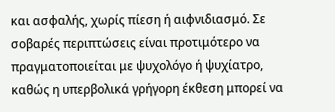και ασφαλής, χωρίς πίεση ή αιφνιδιασμό. Σε σοβαρές περιπτώσεις είναι προτιμότερο να πραγματοποιείται με ψυχολόγο ή ψυχίατρο, καθώς η υπερβολικά γρήγορη έκθεση μπορεί να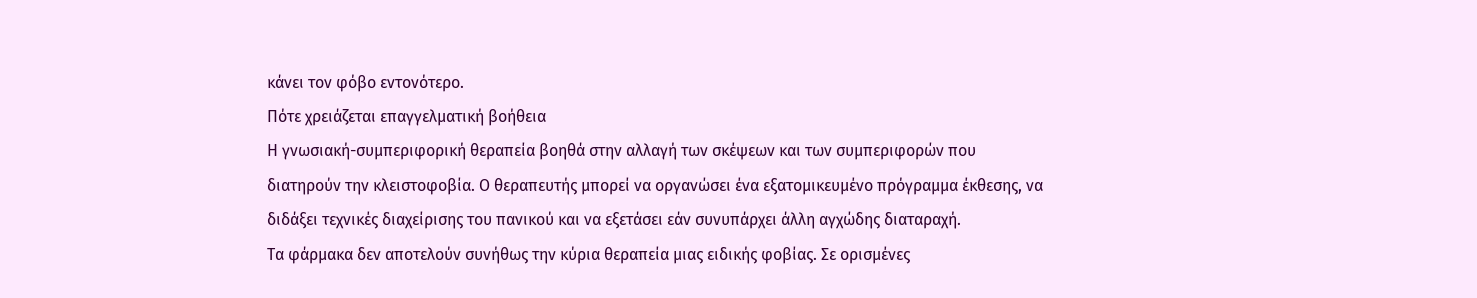κάνει τον φόβο εντονότερο.
Πότε χρειάζεται επαγγελματική βοήθεια
Η γνωσιακή-συμπεριφορική θεραπεία βοηθά στην αλλαγή των σκέψεων και των συμπεριφορών που διατηρούν την κλειστοφοβία. Ο θεραπευτής μπορεί να οργανώσει ένα εξατομικευμένο πρόγραμμα έκθεσης, να διδάξει τεχνικές διαχείρισης του πανικού και να εξετάσει εάν συνυπάρχει άλλη αγχώδης διαταραχή.
Τα φάρμακα δεν αποτελούν συνήθως την κύρια θεραπεία μιας ειδικής φοβίας. Σε ορισμένες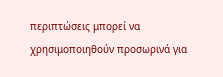περιπτώσεις μπορεί να χρησιμοποιηθούν προσωρινά για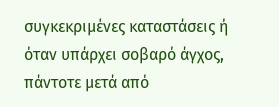συγκεκριμένες καταστάσεις ή όταν υπάρχει σοβαρό άγχος, πάντοτε μετά από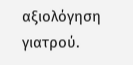αξιολόγηση γιατρού.